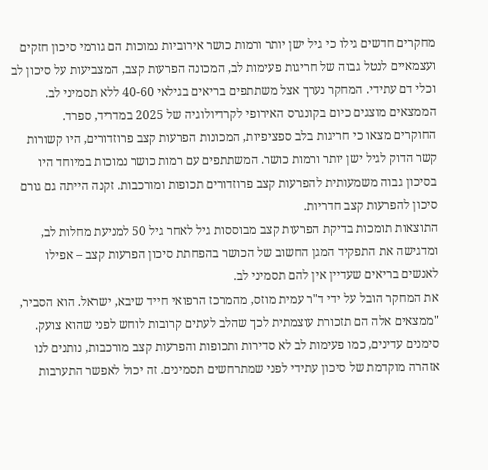מחקרים חדשים גילו כי גיל ישן יותר ורמות כושר אירוביות נמוכות הם גורמי סיכון חזקים ועצמאיים לנטל גבוה של חריגות פעימות לב, המכונה הפרעות קצב, המצביעות על סיכון לב וכלי דם עתידי. המחקר נערך אצל משתתפים בריאים בגילאי 40-60 ללא תסמיני לב.
הממצאים מוצגים כיום בקונגרס האירופי לקרדיולוגיה של 2025 במדריד, ספרד.
החוקרים מצאו כי חריגות בלב ספציפיות, המכונות הפרעות קצב פרוזדורים, היו קשורות קשר הדוק לגיל ישן יותר ורמות כושר. המשתתפים עם רמות כושר נמוכות במיוחד היו בסיכון גבוה משמעותית להפרעות קצב פרוזדורים תכופות ומורכבות. זקנה הייתה גם גורם סיכון להפרעות קצב חדריות.
התוצאות תומכות בדיקת הפרעות קצב מבוססות גיל לאחר גיל 50 למניעת מחלות לב, ומדגישה את התפקיד המגן החשוב של הכושר בהפחתת סיכון הפרעות קצב – אפילו לאנשים בריאים שעדיין אין להם תסמיני לב.
את המחקר הובל על ידי ד"ר עמית מוזס, מהמרכז הרפואי חייד שיבא, ישראל. הוא הסביר, "ממצאים אלה הם תזכורת עוצמתית לכך שהלב לעתים קרובות לוחש לפני שהוא צועק. סימנים עדינים, כמו פעימות לב לא סדירות ותכופות והפרעות קצב מורכבות, נותנים לנו אזהרה מוקדמת של סיכון עתידי לפני שמתרחשים תסמינים. זה יכול לאפשר התערבות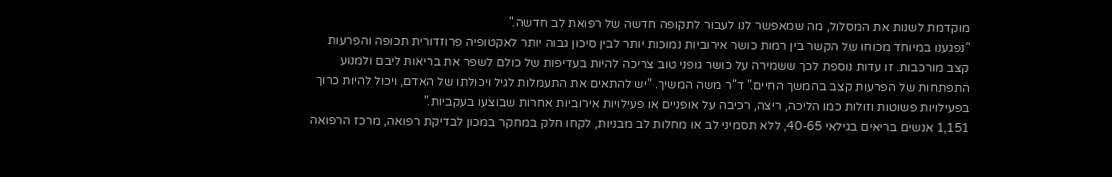מוקדמת לשנות את המסלול, מה שמאפשר לנו לעבור לתקופה חדשה של רפואת לב חדשה."
"נפגענו במיוחד מכוחו של הקשר בין רמות כושר אירוביות נמוכות יותר לבין סיכון גבוה יותר לאקטופיה פרוזדורית תכופה והפרעות קצב מורכבות. זו עדות נוספת לכך ששמירה על כושר גופני טוב צריכה להיות בעדיפות של כולם לשפר את בריאות ליבם ולמנוע התפתחות של הפרעות קצב בהמשך החיים." ד"ר משה המשיך. "יש להתאים את התעמלות לגיל ויכולתו של האדם, ויכול להיות כרוך בפעילויות פשוטות וזולות כמו הליכה, ריצה, רכיבה על אופניים או פעילויות אירוביות אחרות שבוצעו בעקביות."
1,151 אנשים בריאים בגילאי 40-65, ללא תסמיני לב או מחלות לב מבניות, לקחו חלק במחקר במכון לבדיקת רפואה, מרכז הרפואה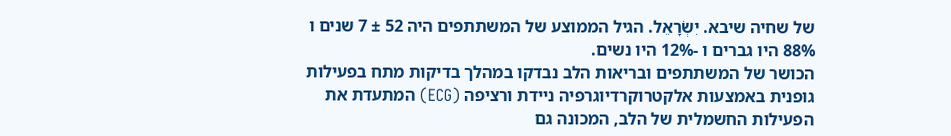של שחיה שיבא. יִשְׂרָאֵל. הגיל הממוצע של המשתתפים היה 52 ± 7 שנים ו 88% היו גברים ו -12% היו נשים.
הכושר של המשתתפים ובריאות הלב נבדקו במהלך בדיקות מתח בפעילות גופנית באמצעות אלקטרוקרדיוגרפיה ניידת ורציפה (ECG) המתעדת את הפעילות החשמלית של הלב, המכונה גם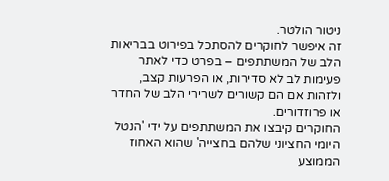ניטור הולטר.
זה איפשר לחוקרים להסתכל בפירוט בבריאות הלב של המשתתפים – בפרט כדי לאתר פעימות לב לא סדירות, או הפרעות קצב, ולזהות אם הם קשורים לשרירי הלב של החדר או פרוזדורים.
החוקרים קיבצו את המשתתפים על ידי 'הנטל היומי החציוני שלהם בחצייה' שהוא האחוז הממוצע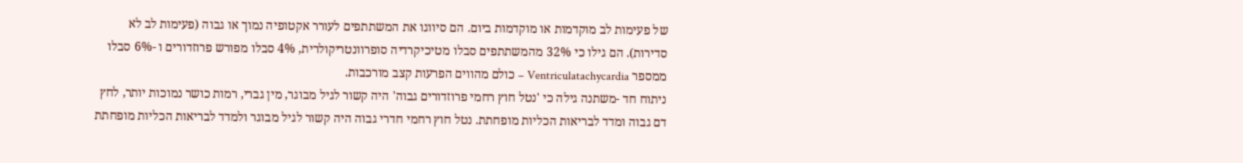של פעימות לב מוקדמות או מוקדמות ביום. הם סיווגו את המשתתפים לעורר אקטופיה נמוך או גבוה (פעימות לב לא סדירות). הם גילו כי 32% מהמשתתפים סבלו מטיכיקרדיה סופרוונטריקולרית, 4% סבלו מפורש פרוזדורים ו -6% סבלו ממספר Ventriculatachycardia – כולם מהווים הפרעות קצב מורכבות.
ניתוח חד -משתנה גילה כי 'נטל חוץ רחמי פרוזדורים גבוה' היה קשור לגיל מבוגר, מין גברי, רמות כושר נמוכות יותר, לחץ דם גבוה ומדד לבריאות הכליות מופחתת. נטל חוץ רחמי חדרי גבוה היה קשור לגיל מבוגר ולמדד לבריאות הכליות מופחתת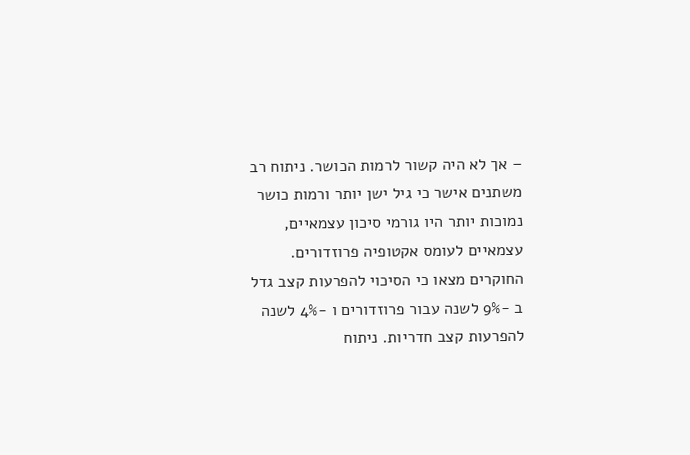– אך לא היה קשור לרמות הכושר. ניתוח רב משתנים אישר כי גיל ישן יותר ורמות כושר נמוכות יותר היו גורמי סיכון עצמאיים, עצמאיים לעומס אקטופיה פרוזדורים.
החוקרים מצאו כי הסיכוי להפרעות קצב גדל ב -9% לשנה עבור פרוזדורים ו -4% לשנה להפרעות קצב חדריות. ניתוח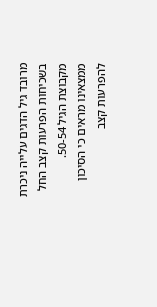מרובד גיל הדגים עלייה ניכרת בשכיחות הפרעות קצב החל מקבוצת הגיל 50-54.
ממצאינו מראים כי הסיכון להפרעות קצב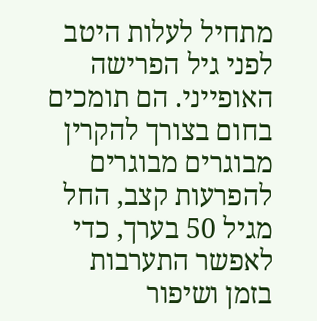מתחיל לעלות היטב לפני גיל הפרישה האופייני. הם תומכים בחום בצורך להקרין מבוגרים מבוגרים להפרעות קצב, החל מגיל 50 בערך, כדי לאפשר התערבות בזמן ושיפור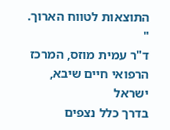התוצאות לטווח הארוך. "
ד"ר עמית מוזס, המרכז הרפואי חיים שיבא, ישראל
בדרך כלל נצפים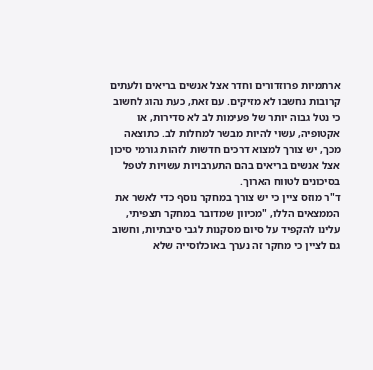ארתמיות פרוזדורים וחדר אצל אנשים בריאים ולעתים קרובות נחשבו לא מזיקים. עם זאת, כעת נהוג לחשוב כי נטל גבוה יותר של פעימות לב לא סדירות, או אקטופיה, עשוי להיות מבשר למחלות לב. כתוצאה מכך, יש צורך למצוא דרכים חדשות לזהות גורמי סיכון אצל אנשים בריאים בהם התערבויות עשויות לטפל בסיכונים לטווח הארוך.
ד"ר מוזס ציין כי יש צורך במחקר נוסף כדי לאשר את הממצאים הללו, "מכיוון שמדובר במחקר תצפיתי, עלינו להקפיד על סיום מסקנות לגבי סיבתיות, וחשוב גם לציין כי מחקר זה נערך באוכלוסייה שלא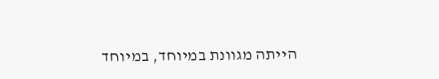הייתה מגוונת במיוחד, במיוחד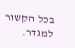בכל הקשור למגדר.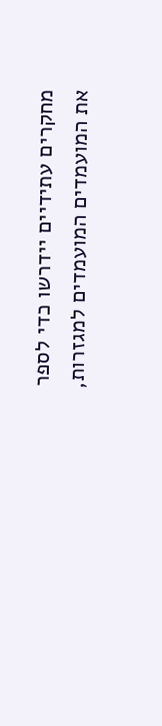מחקרים עתידיים יידרשו כדי לספר את המועמדים המועמדים למגזרות,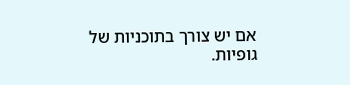אם יש צורך בתוכניות של גופיות.